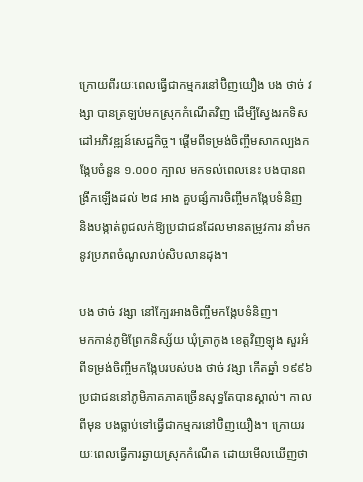ក្រោយពីរយៈពេលធ្វើជាកម្មករនៅប៊ិញយឿង បង ថាច់ វង្សា បានត្រឡប់មកស្រុកកំណើតវិញ ដើម្បីស្វែងរកទិសដៅអភិវឌ្ឍន៍សេដ្ឋកិច្ច។ ផ្តើមពីទម្រង់ចិញ្ចឹមសាកល្បងកង្កែបចំនួន ១.០០០ ក្បាល មកទល់ពេលនេះ បងបានពង្រីកឡើងដល់ ២៨ អាង គួបផ្សំការចិញ្ចឹមកង្កែបទំនិញ និងបង្កាត់ពូជលក់ឱ្យប្រជាជនដែលមានតម្រូវការ នាំមកនូវប្រភពចំណូលរាប់សិបលានដុង។

បង ថាច់ វង្សា នៅក្បែរអាងចិញ្ចឹមកង្កែបទំនិញ។
មកកាន់ភូមិព្រែកនិស្ស័យ ឃុំត្រាកូង ខេត្តវិញឡុង សួរអំពីទម្រង់ចិញ្ចឹមកង្កែបរបស់បង ថាច់ វង្សា កើតឆ្នាំ ១៩៩៦ ប្រជាជននៅភូមិភាគភាគច្រើនសុទ្ធតែបានស្គាល់។ កាលពីមុន បងធ្លាប់ទៅធ្វើជាកម្មករនៅប៊ិញយឿង។ ក្រោយរយៈពេលធ្វើការឆ្ងាយស្រុកកំណើត ដោយមើលឃើញថា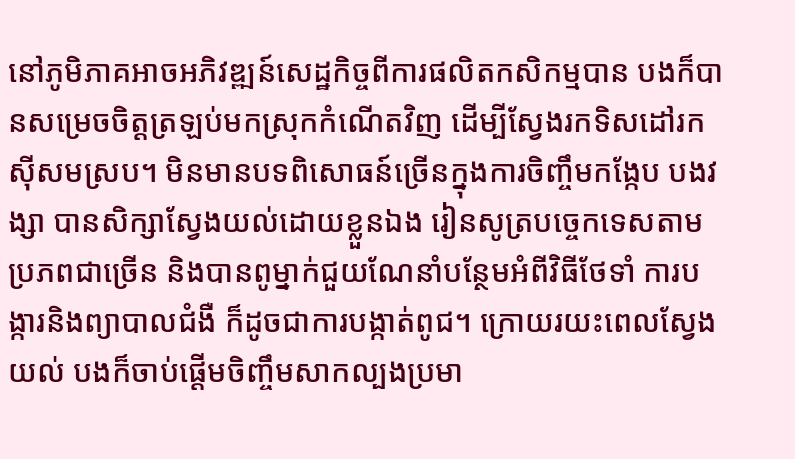នៅភូមិភាគអាចអភិវឌ្ឍន៍សេដ្ឋកិច្ចពីការផលិតកសិកម្មបាន បងក៏បានសម្រេចចិត្តត្រឡប់មកស្រុកកំណើតវិញ ដើម្បីស្វែងរកទិសដៅរកស៊ីសមស្រប។ មិនមានបទពិសោធន៍ច្រើនក្នុងការចិញ្ចឹមកង្កែប បងវង្សា បានសិក្សាស្វែងយល់ដោយខ្លួនឯង រៀនសូត្របច្ចេកទេសតាមប្រភពជាច្រើន និងបានពូម្នាក់ជួយណែនាំបន្ថែមអំពីវិធីថែទាំ ការបង្ការនិងព្យាបាលជំងឺ ក៏ដូចជាការបង្កាត់ពូជ។ ក្រោយរយះពេលស្វែងយល់ បងក៏ចាប់ផ្តើមចិញ្ចឹមសាកល្បងប្រមា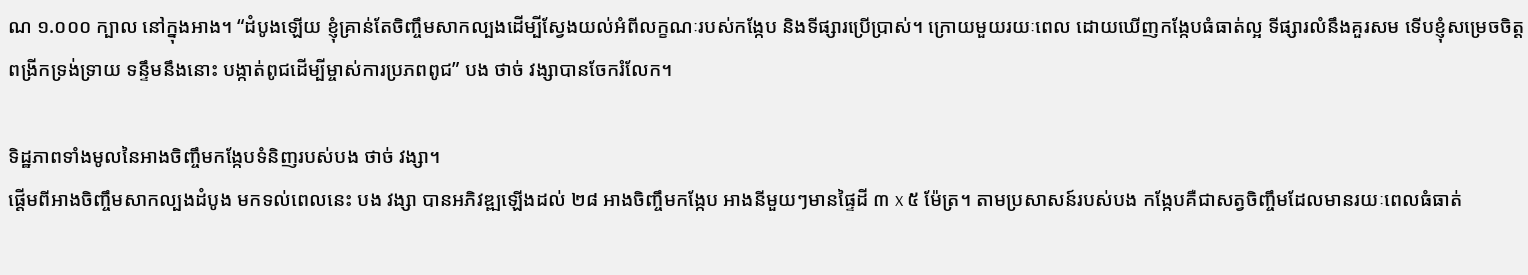ណ ១.០០០ ក្បាល នៅក្នុងអាង។ “ដំបូងឡើយ ខ្ញុំគ្រាន់តែចិញ្ចឹមសាកល្បងដើម្បីស្វែងយល់អំពីលក្ខណៈរបស់កង្កែប និងទីផ្សារប្រើប្រាស់។ ក្រោយមួយរយៈពេល ដោយឃើញកង្កែបធំធាត់ល្អ ទីផ្សារលំនឹងគួរសម ទើបខ្ញុំសម្រេចចិត្តពង្រីកទ្រង់ទ្រាយ ទន្ទឹមនឹងនោះ បង្កាត់ពូជដើម្បីម្ចាស់ការប្រភពពូជ” បង ថាច់ វង្សាបានចែករំលែក។

ទិដ្ឋភាពទាំងមូលនៃអាងចិញ្ចឹមកង្កែបទំនិញរបស់បង ថាច់ វង្សា។
ផ្តើមពីអាងចិញ្ចឹមសាកល្បងដំបូង មកទល់ពេលនេះ បង វង្សា បានអភិវឌ្ឍឡើងដល់ ២៨ អាងចិញ្ចឹមកង្កែប អាងនីមួយៗមានផ្ទៃដី ៣ x ៥ ម៉ែត្រ។ តាមប្រសាសន៍របស់បង កង្កែបគឺជាសត្វចិញ្ចឹមដែលមានរយៈពេលធំធាត់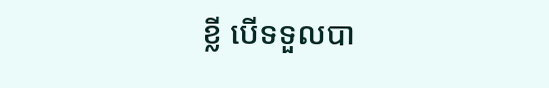ខ្លី បើទទួលបា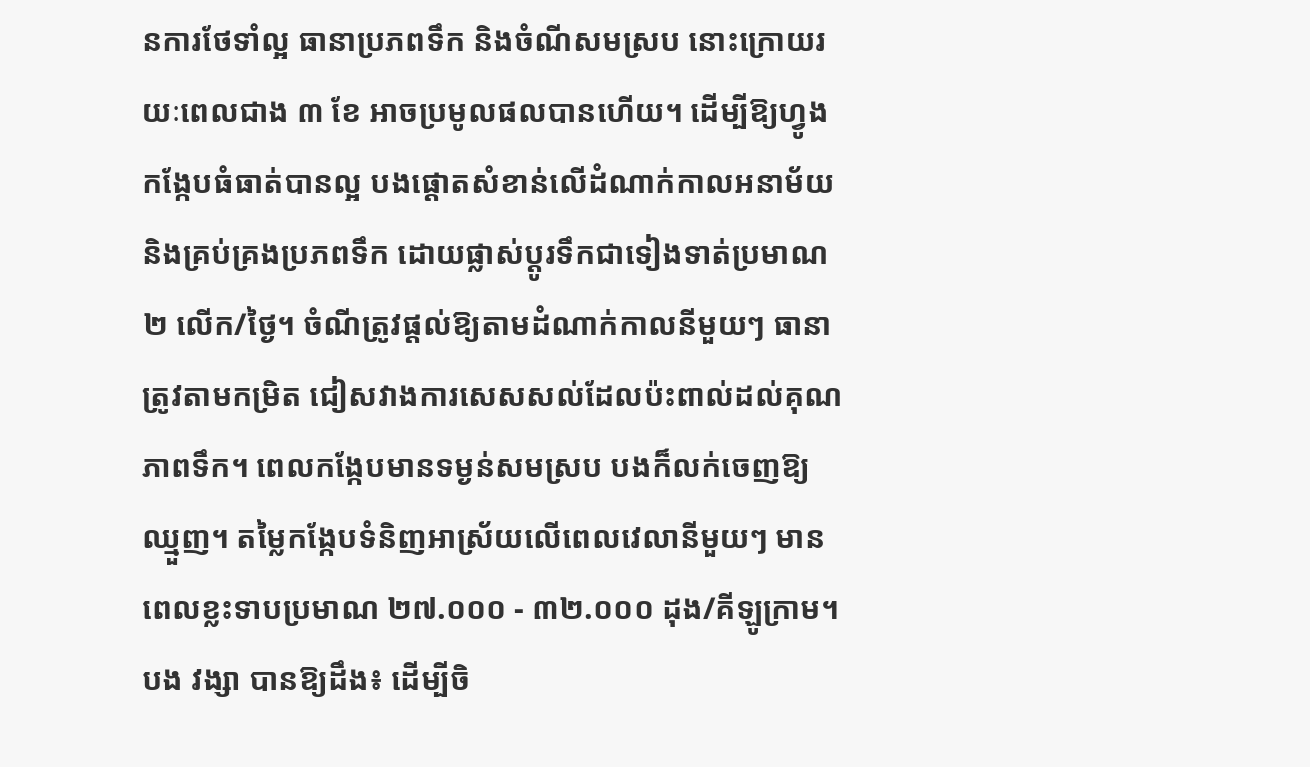នការថែទាំល្អ ធានាប្រភពទឹក និងចំណីសមស្រប នោះក្រោយរយៈពេលជាង ៣ ខែ អាចប្រមូលផលបានហើយ។ ដើម្បីឱ្យហ្វូងកង្កែបធំធាត់បានល្អ បងផ្តោតសំខាន់លើដំណាក់កាលអនាម័យ និងគ្រប់គ្រងប្រភពទឹក ដោយផ្លាស់ប្តូរទឹកជាទៀងទាត់ប្រមាណ ២ លើក/ថ្ងៃ។ ចំណីត្រូវផ្តល់ឱ្យតាមដំណាក់កាលនីមួយៗ ធានាត្រូវតាមកម្រិត ជៀសវាងការសេសសល់ដែលប៉ះពាល់ដល់គុណភាពទឹក។ ពេលកង្កែបមានទម្ងន់សមស្រប បងក៏លក់ចេញឱ្យឈ្មួញ។ តម្លៃកង្កែបទំនិញអាស្រ័យលើពេលវេលានីមួយៗ មានពេលខ្លះទាបប្រមាណ ២៧.០០០ - ៣២.០០០ ដុង/គីឡូក្រាម។ បង វង្សា បានឱ្យដឹង៖ ដើម្បីចិ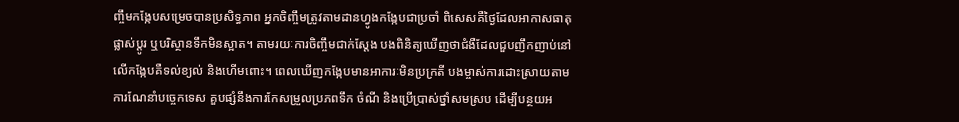ញ្ចឹមកង្កែបសម្រេចបានប្រសិទ្ធភាព អ្នកចិញ្ចឹមត្រូវតាមដានហ្វូងកង្កែបជាប្រចាំ ពិសេសគឺថ្ងៃដែលអាកាសធាតុផ្លាស់ប្តូរ ឬបរិស្ថានទឹកមិនស្អាត។ តាមរយៈការចិញ្ចឹមជាក់ស្តែង បងពិនិត្យឃើញថាជំងឺដែលជួបញឹកញាប់នៅលើកង្កែបគឺទល់ខ្យល់ និងហើមពោះ។ ពេលឃើញកង្កែបមានអាការៈមិនប្រក្រតី បងម្ចាស់ការដោះស្រាយតាមការណែនាំបច្ចេកទេស គួបផ្សំនឹងការកែសម្រួលប្រភពទឹក ចំណី និងប្រើប្រាស់ថ្នាំសមស្រប ដើម្បីបន្ថយអ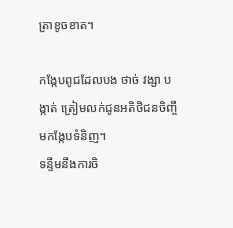ត្រាខូចខាត។

កង្កែបពូជដែលបង ថាច់ វង្សា បង្កាត់ ត្រៀមលក់ជូនអតិថិជនចិញ្ចឹមកង្កែបទំនិញ។
ទន្ទឹមនឹងការចិ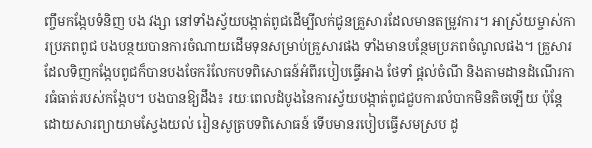ញ្ចឹមកង្កែបទំនិញ បង វង្សា នៅទាំងស្វ័យបង្កាត់ពូជដើម្បីលក់ជូនគ្រួសារដែលមានតម្រូវការ។ អាស្រ័យម្ចាស់ការប្រភពពូជ បងបន្ថយបានការចំណាយដើមទុនសម្រាប់គ្រួសារផង ទាំងមានបន្ថែមប្រភពចំណូលផង។ គ្រួសារដែលទិញកង្កែបពូជក៏បានបងចែករំលែកបទពិសោធន៍អំពីរបៀបធ្វើអាង ថែទាំ ផ្តល់ចំណី និងតាមដានដំណើរការធំធាត់របស់កង្កែប។ បងបានឱ្យដឹង៖ រយៈពេលដំបូងនៃការស្វ័យបង្កាត់ពូជជួបការលំបាកមិនតិចឡើយ ប៉ុន្តែដោយសារព្យាយាមស្វែងយល់ រៀនសូត្របទពិសោធន៍ ទើបមានរបៀបធ្វើសមស្រប ដូ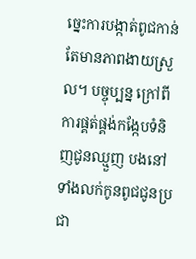ច្នេះការបង្កាត់ពូជកាន់តែមានភាពងាយស្រួល។ បច្ចុប្បន្ន ក្រៅពីការផ្គត់ផ្គង់កង្កែបទំនិញជូនឈ្មួញ បងនៅទាំងលក់កូនពូជជូនប្រជា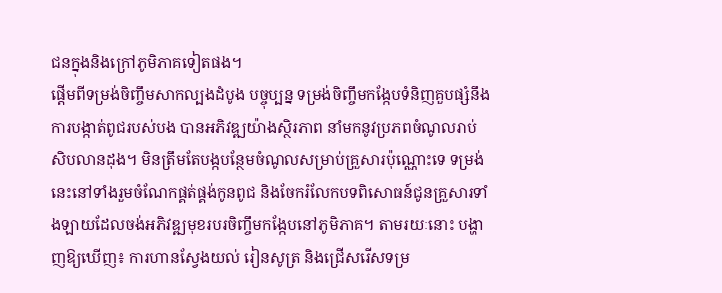ជនក្នុងនិងក្រៅភូមិភាគទៀតផង។
ផ្តើមពីទម្រង់ចិញ្ចឹមសាកល្បងដំបូង បច្ចុប្បន្ន ទម្រង់ចិញ្ចឹមកង្កែបទំនិញគួបផ្សំនឹងការបង្កាត់ពូជរបស់បង បានអភិវឌ្ឍយ៉ាងស្ថិរភាព នាំមកនូវប្រភពចំណូលរាប់សិបលានដុង។ មិនត្រឹមតែបង្កបន្ថែមចំណូលសម្រាប់គ្រួសារប៉ុណ្ណោះទេ ទម្រង់នេះនៅទាំងរួមចំណែកផ្គត់ផ្គង់កូនពូជ និងចែករំលែកបទពិសោធន៍ជូនគ្រួសារទាំងឡាយដែលចង់អភិវឌ្ឍមុខរបរចិញ្ចឹមកង្កែបនៅភូមិភាគ។ តាមរយៈនោះ បង្ហាញឱ្យឃើញ៖ ការហានស្វែងយល់ រៀនសូត្រ និងជ្រើសរើសទម្រ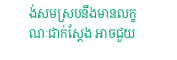ង់សមស្របនឹងមានលក្ខណៈជាក់ស្តែង អាចជួយ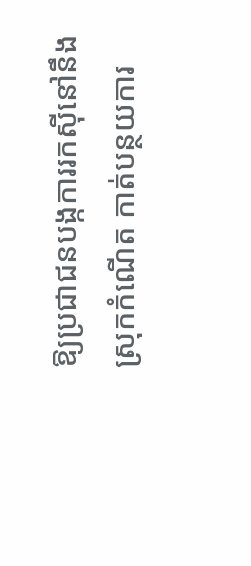ឱ្យប្រជាជនបង្កការរកស៊ីនៅនឹងស្រុកកំណើត កាត់បន្ថយការ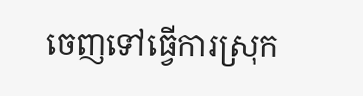ចេញទៅធ្វើការស្រុក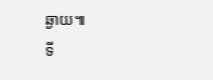ឆ្ងាយ៕
ទី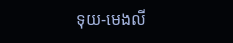ទុយ-មេងលី